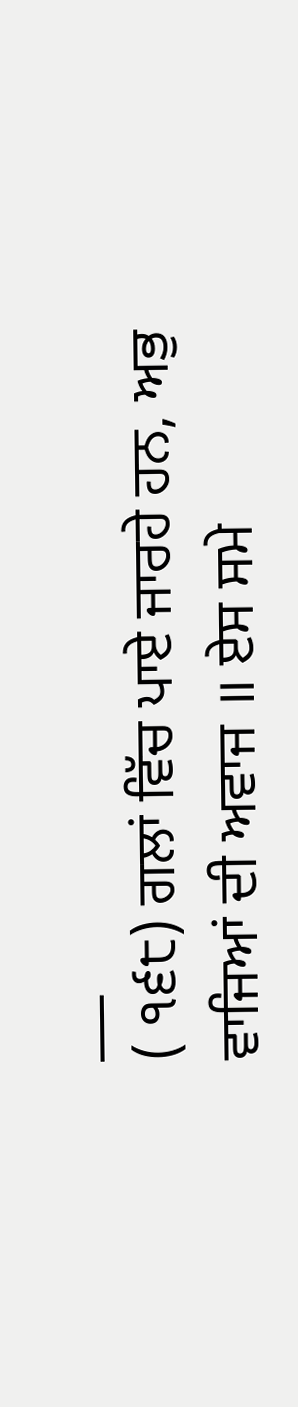___
( ੧੬੮) ਗਲਾਂ ਵਿੱਚ ਪਾਏ ਜਾਰਹੇ ਹਨ, ਅਭੁ ਵਾਜਿਆਂ ਦੀ ਅਵਾਜ ॥ ਏਸ ਸਮੇ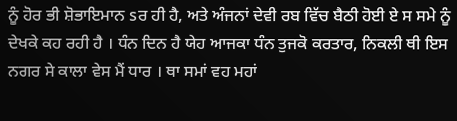ਨੂੰ ਹੋਰ ਭੀ ਸ਼ੋਭਾਇਮਾਨ sਰ ਹੀ ਹੈ, ਅਤੇ ਅੰਜਨਾਂ ਦੇਵੀ ਰਬ ਵਿੱਚ ਬੈਠੀ ਹੋਈ ਏ ਸ ਸਮੇ ਨੂੰ ਦੇਖਕੇ ਕਹ ਰਹੀ ਹੈ । ਧੰਨ ਦਿਨ ਹੈ ਯੇਹ ਆਜਕਾ ਧੰਨ ਤੁਜਕੋ ਕਰਤਾਰ, ਨਿਕਲੀ ਥੀ ਇਸ ਨਗਰ ਸੇ ਕਾਲਾ ਵੇਸ ਮੈਂ ਧਾਰ । ਥਾ ਸਮਾਂ ਵਹ ਮਹਾਂ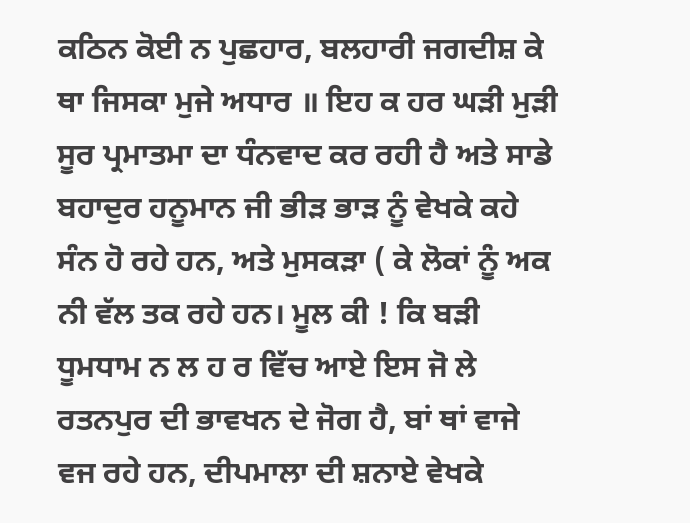ਕਠਿਨ ਕੋਈ ਨ ਪੁਛਹਾਰ, ਬਲਹਾਰੀ ਜਗਦੀਸ਼ ਕੇ ਥਾ ਜਿਸਕਾ ਮੁਜੇ ਅਧਾਰ ॥ ਇਹ ਕ ਹਰ ਘੜੀ ਮੁੜੀ ਸੂਰ ਪ੍ਰਮਾਤਮਾ ਦਾ ਧੰਨਵਾਦ ਕਰ ਰਹੀ ਹੈ ਅਤੇ ਸਾਡੇ ਬਹਾਦੁਰ ਹਨੂਮਾਨ ਜੀ ਭੀੜ ਭਾੜ ਨੂੰ ਵੇਖਕੇ ਕਹੇ ਸੰਨ ਹੋ ਰਹੇ ਹਨ, ਅਤੇ ਮੁਸਕੜਾ ( ਕੇ ਲੋਕਾਂ ਨੂੰ ਅਕ ਨੀ ਵੱਲ ਤਕ ਰਹੇ ਹਨ। ਮੂਲ ਕੀ ! ਕਿ ਬੜੀ ਧੂਮਧਾਮ ਨ ਲ ਹ ਰ ਵਿੱਚ ਆਏ ਇਸ ਜੋ ਲੇ ਰਤਨਪੁਰ ਦੀ ਭਾਵਖਨ ਦੇ ਜੋਗ ਹੈ, ਬਾਂ ਥਾਂ ਵਾਜੇ ਵਜ ਰਹੇ ਹਨ, ਦੀਪਮਾਲਾ ਦੀ ਸ਼ਨਾਏ ਵੇਖਕੇ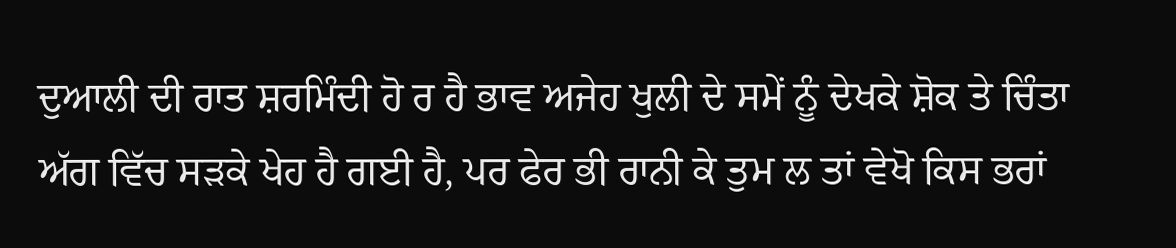ਦੁਆਲੀ ਦੀ ਰਾਤ ਸ਼ਰਮਿੰਦੀ ਹੋ ਰ ਹੈ ਭਾਵ ਅਜੇਹ ਖੁਲੀ ਦੇ ਸਮੇਂ ਨੂੰ ਦੇਖਕੇ ਸ਼ੋਕ ਤੇ ਚਿੰਤਾ ਅੱਗ ਵਿੱਚ ਸੜਕੇ ਖੇਹ ਹੈ ਗਈ ਹੈ, ਪਰ ਫੇਰ ਭੀ ਰਾਨੀ ਕੇ ਤੁਮ ਲ ਤਾਂ ਵੇਖੋ ਕਿਸ ਭਰਾਂ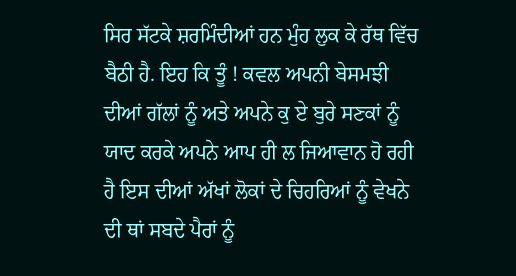ਸਿਰ ਸੱਟਕੇ ਸ਼ਰਮਿੰਦੀਆਂ ਹਨ ਮੁੰਹ ਲੁਕ ਕੇ ਰੱਥ ਵਿੱਚ ਬੈਠੀ ਹੈ. ਇਹ ਕਿ ਤੂੰ ! ਕਵਲ ਅਪਨੀ ਬੇਸਮਝੀ ਦੀਆਂ ਗੱਲਾਂ ਨੂੰ ਅਤੇ ਅਪਨੇ ਕੁ ਏ ਬੁਰੇ ਸਣਕਾਂ ਨੂੰ ਯਾਦ ਕਰਕੇ ਅਪਨੇ ਆਪ ਹੀ ਲ ਜਿਆਵਾਨ ਹੋ ਰਹੀ ਹੈ ਇਸ ਦੀਆਂ ਅੱਖਾਂ ਲੋਕਾਂ ਦੇ ਚਿਹਰਿਆਂ ਨੂੰ ਵੇਖਨੇ ਦੀ ਥਾਂ ਸਬਦੇ ਪੈਰਾਂ ਨੂੰ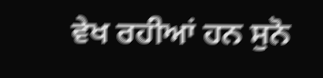ਵੇਖ ਰਹੀਆਂ ਹਨ ਸੁਨੋ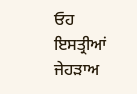ਓਹ ਇਸਤ੍ਰੀਆਂ ਜੇਹੜਾਅ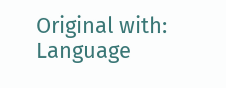Original with: Language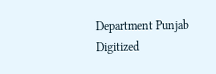Department Punjab Digitized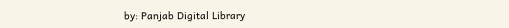by: Panjab Digital Library